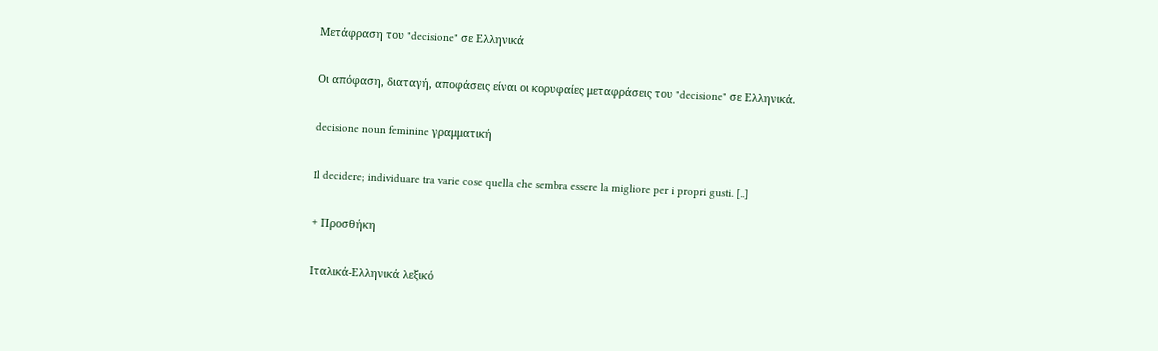Μετάφραση του "decisione" σε Ελληνικά

Οι απόφαση, διαταγή, αποφάσεις είναι οι κορυφαίες μεταφράσεις του "decisione" σε Ελληνικά.

decisione noun feminine γραμματική

Il decidere; individuare tra varie cose quella che sembra essere la migliore per i propri gusti. [..]

+ Προσθήκη

Ιταλικά-Ελληνικά λεξικό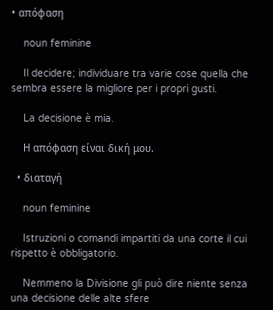• απόφαση

    noun feminine

    Il decidere; individuare tra varie cose quella che sembra essere la migliore per i propri gusti.

    La decisione è mia.

    Η απόφαση είναι δική μου.

  • διαταγή

    noun feminine

    Istruzioni o comandi impartiti da una corte il cui rispetto è obbligatorio.

    Nemmeno la Divisione gli può dire niente senza una decisione delle alte sfere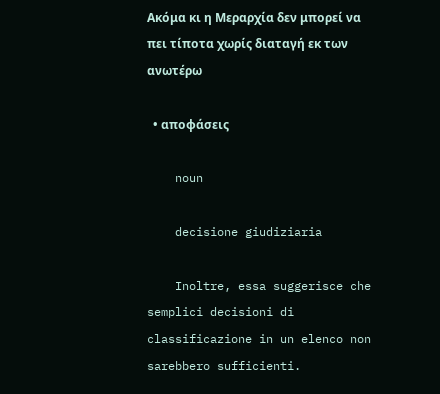Ακόμα κι η Μεραρχία δεν μπορεί να πει τίποτα χωρίς διαταγή εκ των ανωτέρω

  • αποφάσεις

    noun

    decisione giudiziaria

    Inoltre, essa suggerisce che semplici decisioni di classificazione in un elenco non sarebbero sufficienti.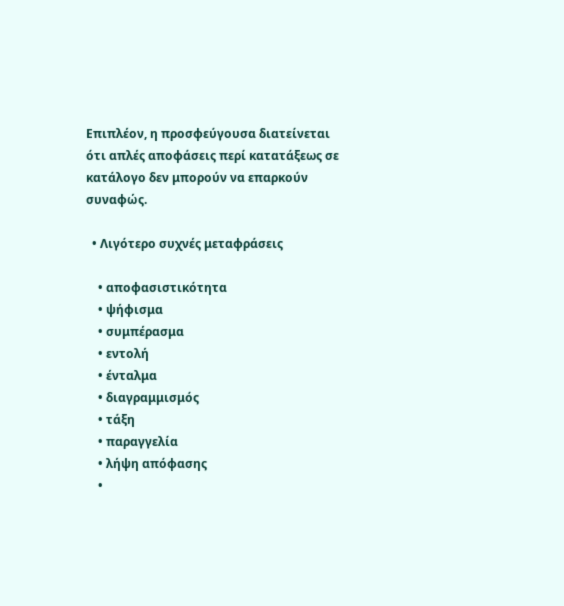Επιπλέον, η προσφεύγουσα διατείνεται ότι απλές αποφάσεις περί κατατάξεως σε κατάλογο δεν μπορούν να επαρκούν συναφώς.

  • Λιγότερο συχνές μεταφράσεις

    • αποφασιστικότητα
    • ψήφισμα
    • συμπέρασμα
    • εντολή
    • ένταλμα
    • διαγραμμισμός
    • τάξη
    • παραγγελία
    • λήψη απόφασης
    •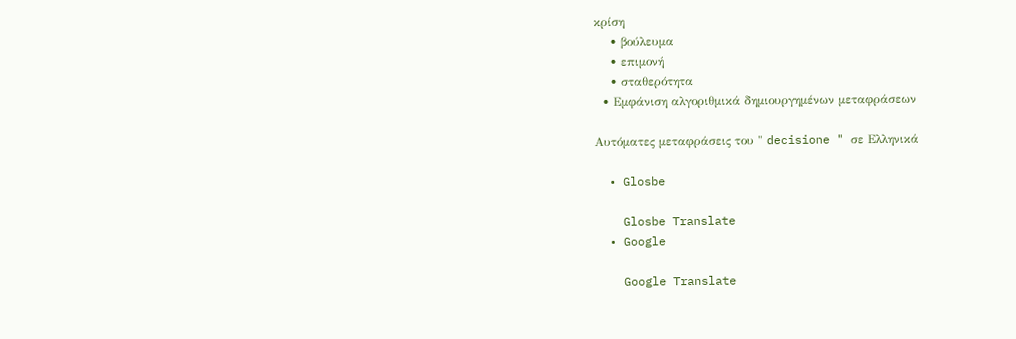κρίση
    • βούλευμα
    • επιμονή
    • σταθερότητα
  • Εμφάνιση αλγοριθμικά δημιουργημένων μεταφράσεων

Αυτόματες μεταφράσεις του " decisione " σε Ελληνικά

  • Glosbe

    Glosbe Translate
  • Google

    Google Translate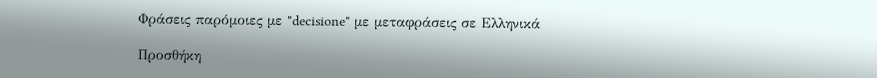Φράσεις παρόμοιες με "decisione" με μεταφράσεις σε Ελληνικά

Προσθήκη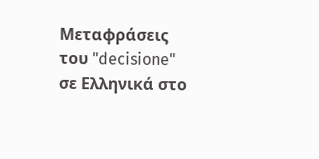Μεταφράσεις του "decisione" σε Ελληνικά στο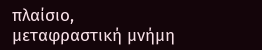πλαίσιο, μεταφραστική μνήμη